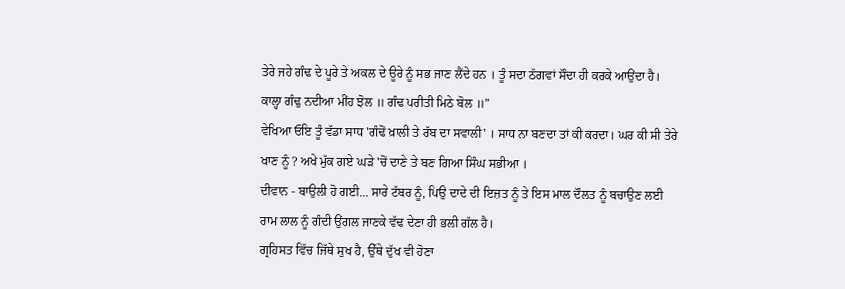ਤੇਰੇ ਜਹੇ ਗੰਢ ਦੇ ਪੂਰੇ ਤੇ ਅਕਲ ਦੇ ਊਰੇ ਨੂੰ ਸਭ ਜਾਣ ਲੈਂਦੇ ਹਨ । ਤੂੰ ਸਦਾ ਠੱਗਵਾਂ ਸੌਦਾ ਹੀ ਕਰਕੇ ਆਉਂਦਾ ਹੈ।
ਕਾਲ੍ਹਾ ਗੰਢੁ ਨਦੀਆ ਮੀਂਹ ਝੋਲ ॥ ਗੰਢ ਪਰੀਤੀ ਮਿਠੇ ਬੋਲ ॥”
ਵੇਖਿਆ ਓਇ ਤੂੰ ਵੱਡਾ ਸਾਧ 'ਗੰਢੋਂ ਖ਼ਾਲੀ ਤੇ ਰੱਬ ਦਾ ਸਵਾਲੀ' । ਸਾਧ ਨਾ ਬਣਦਾ ਤਾਂ ਕੀ ਕਰਦਾ। ਘਰ ਕੀ ਸੀ ਤੇਰੇ ਖਾਣ ਨੂੰ ? ਅਖੇ ਮੁੱਕ ਗਏ ਘੜੇ 'ਚੋਂ ਦਾਣੇ ਤੇ ਬਣ ਗਿਆ ਸਿੰਘ ਸਭੀਆ ।
ਦੀਵਾਨ - ਬਾਉਲੀ ਹੋ ਗਈ... ਸਾਰੇ ਟੱਬਰ ਨੂੰ, ਪਿਉ ਦਾਦੇ ਦੀ ਇਜ਼ਤ ਨੂੰ ਤੇ ਇਸ ਮਾਲ ਦੌਲਤ ਨੂੰ ਬਚਾਉਣ ਲਈ ਰਾਮ ਲਾਲ ਨੂੰ ਗੰਦੀ ਉਂਗਲ ਜਾਣਕੇ ਵੱਢ ਦੇਣਾ ਹੀ ਭਲੀ ਗੱਲ ਹੈ।
ਗ੍ਰਹਿਸਤ ਵਿੱਚ ਜਿੱਥੇ ਸੁਖ ਹੈ, ਉੱਥੇ ਦੁੱਖ ਵੀ ਹੋਣਾ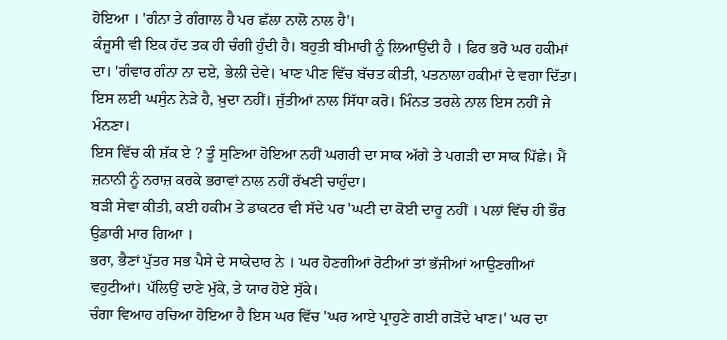ਹੋਇਆ । 'ਗੰਨਾ ਤੇ ਗੰਗਾਲ ਹੈ ਪਰ ਛੱਲਾ ਨਾਲੋ ਨਾਲ ਹੈ'।
ਕੰਜੂਸੀ ਵੀ ਇਕ ਹੱਦ ਤਕ ਹੀ ਚੰਗੀ ਹੁੰਦੀ ਹੈ। ਬਹੁਤੀ ਬੀਮਾਰੀ ਨੂੰ ਲਿਆਉਂਦੀ ਹੈ । ਫਿਰ ਭਰੋ ਘਰ ਹਕੀਮਾਂ ਦਾ। 'ਗੰਵਾਰ ਗੰਨਾ ਨਾ ਦਏ, ਭੇਲੀ ਦੇਵੇ। ਖਾਣ ਪੀਣ ਵਿੱਚ ਬੱਚਤ ਕੀਤੀ, ਪਤਨਾਲਾ ਹਕੀਮਾਂ ਦੇ ਵਗਾ ਦਿੱਤਾ।
ਇਸ ਲਈ ਘਸੁੰਨ ਨੇੜੇ ਹੈ, ਖ਼ੁਦਾ ਨਹੀਂ। ਜੁੱਤੀਆਂ ਨਾਲ ਸਿੱਧਾ ਕਰੋ। ਮਿੰਨਤ ਤਰਲੇ ਨਾਲ ਇਸ ਨਹੀਂ ਜੇ ਮੰਨਣਾ।
ਇਸ ਵਿੱਚ ਕੀ ਸ਼ੱਕ ਏ ? ਤੂੰ ਸੁਣਿਆ ਹੋਇਆ ਨਹੀਂ ਘਗਰੀ ਦਾ ਸਾਕ ਅੱਗੇ ਤੇ ਪਗੜੀ ਦਾ ਸਾਕ ਪਿੱਛੇ। ਮੈਂ ਜ਼ਨਾਨੀ ਨੂੰ ਨਰਾਜ਼ ਕਰਕੇ ਭਰਾਵਾਂ ਨਾਲ ਨਹੀਂ ਰੱਖਣੀ ਚਾਹੁੰਦਾ।
ਬੜੀ ਸੇਵਾ ਕੀਤੀ, ਕਈ ਹਕੀਮ ਤੇ ਡਾਕਟਰ ਵੀ ਸੱਦੇ ਪਰ 'ਘਟੀ ਦਾ ਕੋਈ ਦਾਰੂ ਨਹੀਂ । ਪਲਾਂ ਵਿੱਚ ਹੀ ਭੌਰ ਉਡਾਰੀ ਮਾਰ ਗਿਆ ।
ਭਰਾ, ਭੈਣਾਂ ਪੁੱਤਰ ਸਭ ਪੈਸੇ ਦੇ ਸਾਕੇਦਾਰ ਨੇ । ਘਰ ਹੋਣਗੀਆਂ ਰੋਟੀਆਂ ਤਾਂ ਭੱਜੀਆਂ ਆਉਣਗੀਆਂ ਵਹੁਟੀਆਂ। ਪੱਲਿਉਂ ਦਾਣੇ ਮੁੱਕੇ, ਤੇ ਯਾਰ ਹੋਏ ਸੁੱਕੇ।
ਚੰਗਾ ਵਿਆਹ ਰਚਿਆ ਹੋਇਆ ਹੈ ਇਸ ਘਰ ਵਿੱਚ 'ਘਰ ਆਏ ਪ੍ਰਾਹੁਣੇ ਗਈ ਗੜੋਂਦੇ ਖਾਣ।' ਘਰ ਦਾ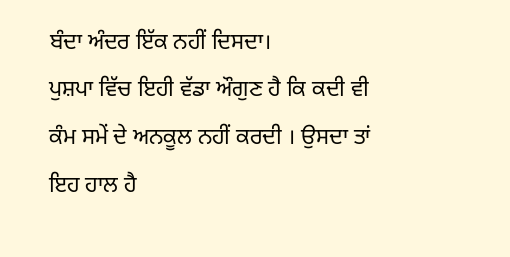ਬੰਦਾ ਅੰਦਰ ਇੱਕ ਨਹੀਂ ਦਿਸਦਾ।
ਪੁਸ਼ਪਾ ਵਿੱਚ ਇਹੀ ਵੱਡਾ ਔਗੁਣ ਹੈ ਕਿ ਕਦੀ ਵੀ ਕੰਮ ਸਮੇਂ ਦੇ ਅਨਕੂਲ ਨਹੀਂ ਕਰਦੀ । ਉਸਦਾ ਤਾਂ ਇਹ ਹਾਲ ਹੈ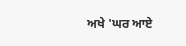ਅਖੇ 'ਘਰ ਆਏ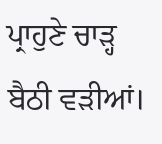ਪ੍ਰਾਹੁਣੇ ਚਾੜ੍ਹ ਬੈਠੀ ਵੜੀਆਂ।